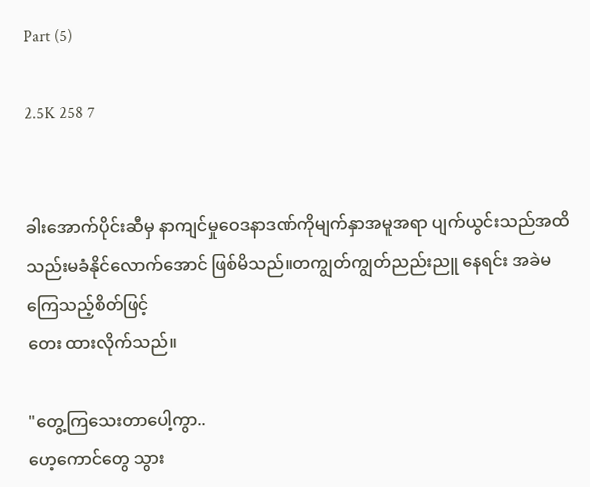Part (5)

2.5K 258 7


ခါးအောက်ပိုင်းဆီမှ နာကျင်မှု‌ဝေဒနာဒဏ်ကိုမျက်နှာအမူအရာ ပျက်ယွင်းသည်အထိ သည်းမခံနိုင်လောက်အောင် ဖြစ်မိသည်။တကျွတ်ကျွတ်ညည်းညူ နေရင်း အခဲမကြေသည့်စိတ်ဖြင့်
တေး ထားလိုက်သည်။

"တွေ့ကြသေးတာပေါ့ကွာ..
ဟေ့ကောင်တွေ သွား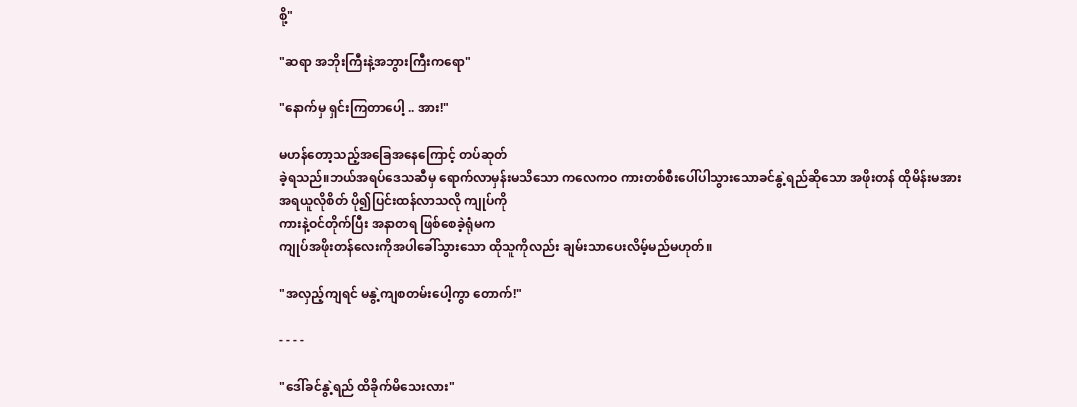စို့"

"ဆရာ အဘိုးကြီးနဲ့အဘွားကြီးကရော"

"နောက်မှ ရှင်းကြတာပေါ့ .. အား!"

မဟန်တော့သည့်အ‌ခြေအနေကြောင့် တပ်ဆုတ်
ခဲ့ရသည်။‌ဘယ်အရပ်ဒေသဆီမှ ရောက်လာမှန်းမသိသော ကလေကဝ ကားတစ်စီးပေါ်ပါသွားသောခင်နွဲ့ရည်ဆိုသော အဖိုးတန် ထိုမိန်းမအား
အရယူလိုစိတ် ပို၍ပြင်းထန်လာသလို ကျုပ်ကို
ကားနဲ့ဝင်တိုက်ပြီး အနာတရ ဖြစ်စေခဲ့ရုံမက
ကျုပ်အဖိုးတန်လေးကိုအပါခေါ်သွားသော ထိုသူကိုလည်း ချမ်းသာပေးလိမ့်မည်မဟုတ်။

"အလှည့်ကျရင် မနွဲ့ကျစတမ်းပေါ့ကွာ တောက်!"

- - - -

"ဒေါ်ခင်နွဲ့ရည် ထိခိုက်မိသေးလား"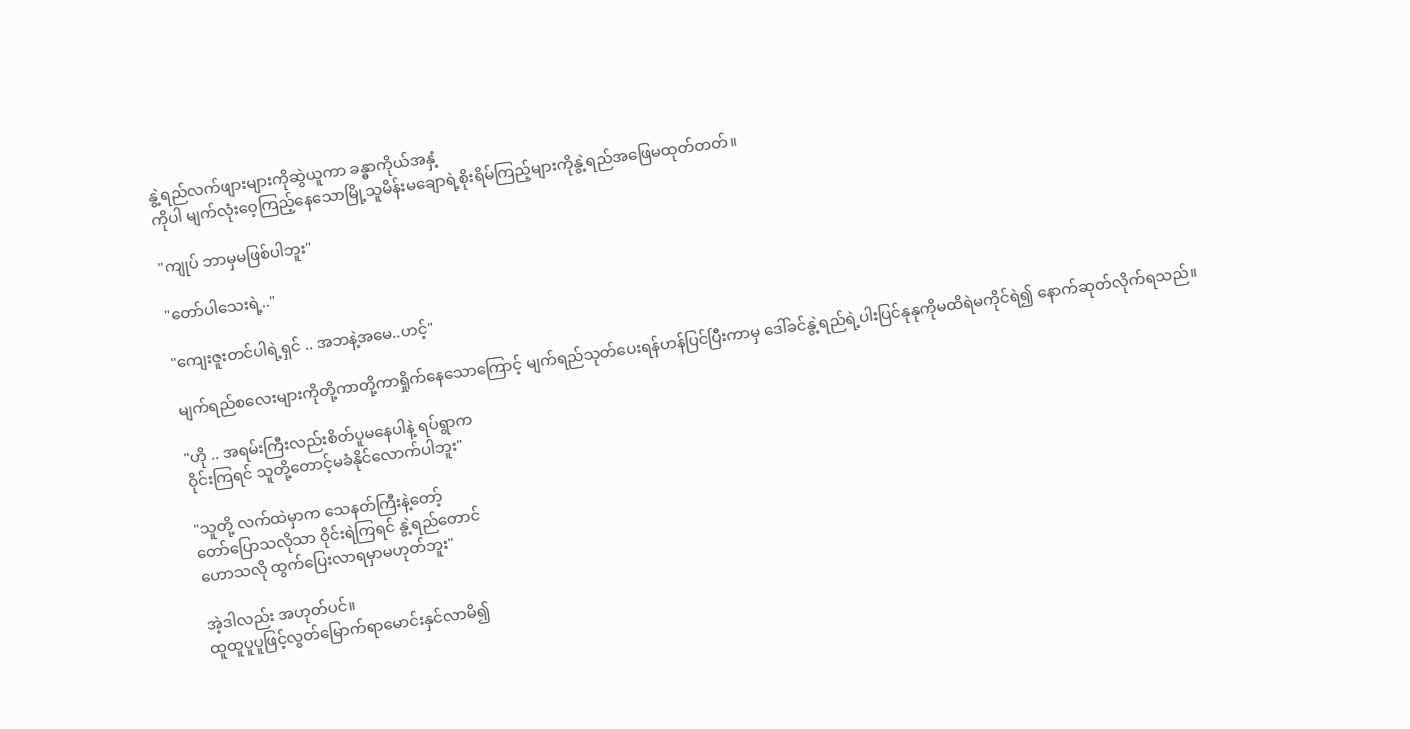နွဲ့ရည်လက်ဖျားများကိုဆွဲယူကာ ခန္ဓာကိုယ်အနှံ့
ကိုပါ မျက်လုံးဝေ့ကြည့်နေသောမြို့သူမိန်းမ‌ချောရဲ့စိုးရိမ်ကြည့်များကိုနွဲ့ရည်‌အဖြေမထုတ်တတ်။

"ကျုပ် ဘာမှမဖြစ်ပါဘူး"

"တော်ပါသေးရဲ့.."

"ကျေးဇူးတင်ပါရဲ့ရှင် .. အဘနဲ့အမေ..ဟင့်"

မျက်ရည်စလေးများကိုတို့ကာတို့ကာရှိုက်‌နေသောကြောင့် မျက်ရည်သုတ်ပေးရန်ဟန်ပြင်ပြီးကာမှ ဒေါ်ခင်နွဲ့ရည်ရဲ့ပါးပြင်နုနုကိုမထိရဲမကိုင်ရဲ၍ နောက်ဆုတ်လိုက်ရသည်။

"ဟို .. အရမ်းကြီးလည်းစိတ်ပူ‌မနေပါနဲ့ ရပ်ရွာက
ဝိုင်းကြရင် သူတို့တောင့်မခံနိုင်လောက်ပါဘူး"

"သူတို့ လက်ထဲမှာက သေနတ်ကြီးနဲ့တော့်
တော်ပြောသလိုသာ ဝိုင်းရဲကြရင် နွဲ့ရည်တောင်
ဟောသလို ထွက်ပြေးလာရမှာမဟုတ်ဘူး"

အဲ့ဒါလည်း အဟုတ်ပင်။
ထူထူပူပူဖြင့်လွတ်မြောက်ရာမောင်းနှင်လာမိ၍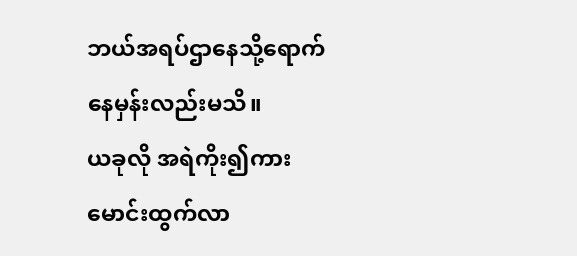ဘယ်အရပ်ဌာနေသို့ရောက်နေမှန်းလည်းမသိ။
ယခုလို အရဲကိုး၍ကားမောင်းထွက်လာ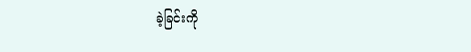ခဲ့ခြင်းကို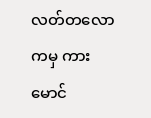လတ်တလောကမှ ကားမောင်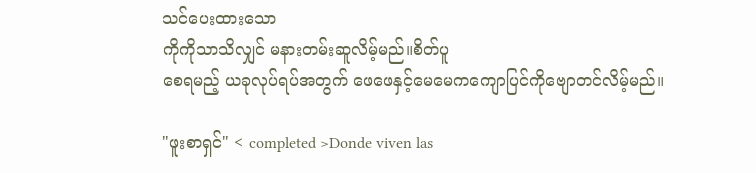သင်ပေးထားသော
ကိုကိုသာသိလျှင် မနားတမ်းဆူလိမ့်မည်။စိတ်ပူ
စေရမည့် ယခုလုပ်ရပ်အတွက် ဖေဖေနှင့်မေမေကကျောပြင်ကိုဗျောတင်လိမ့်မည်။

"ဖူးစာရှင်" < completed >Donde viven las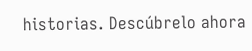historias. Descúbrelo ahora